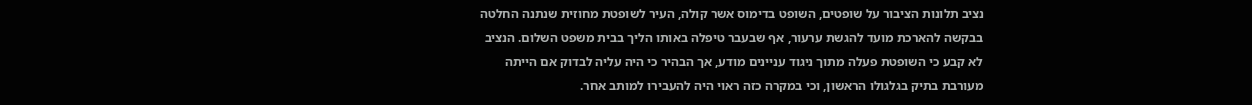נציב תלונות הציבור על שופטים, השופט בדימוס אשר קולה, העיר לשופטת מחוזית שנתנה החלטה בבקשה להארכת מועד להגשת ערעור, אף שבעבר טיפלה באותו הליך בבית משפט השלום. הנציב לא קבע כי השופטת פעלה מתוך ניגוד עניינים מודע, אך הבהיר כי היה עליה לבדוק אם הייתה מעורבת בתיק בגלגולו הראשון, וכי במקרה כזה ראוי היה להעבירו למותב אחר.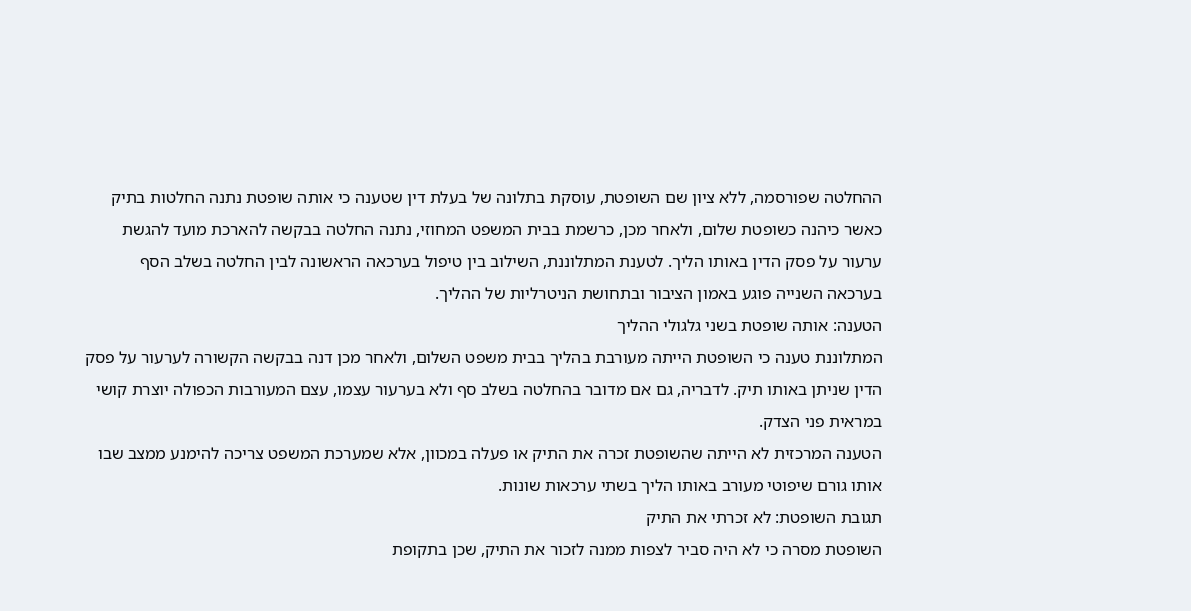ההחלטה שפורסמה, ללא ציון שם השופטת, עוסקת בתלונה של בעלת דין שטענה כי אותה שופטת נתנה החלטות בתיק כאשר כיהנה כשופטת שלום, ולאחר מכן, כרשמת בבית המשפט המחוזי, נתנה החלטה בבקשה להארכת מועד להגשת ערעור על פסק הדין באותו הליך. לטענת המתלוננת, השילוב בין טיפול בערכאה הראשונה לבין החלטה בשלב הסף בערכאה השנייה פוגע באמון הציבור ובתחושת הניטרליות של ההליך.
הטענה: אותה שופטת בשני גלגולי ההליך
המתלוננת טענה כי השופטת הייתה מעורבת בהליך בבית משפט השלום, ולאחר מכן דנה בבקשה הקשורה לערעור על פסק הדין שניתן באותו תיק. לדבריה, גם אם מדובר בהחלטה בשלב סף ולא בערעור עצמו, עצם המעורבות הכפולה יוצרת קושי במראית פני הצדק.
הטענה המרכזית לא הייתה שהשופטת זכרה את התיק או פעלה במכוון, אלא שמערכת המשפט צריכה להימנע ממצב שבו אותו גורם שיפוטי מעורב באותו הליך בשתי ערכאות שונות.
תגובת השופטת: לא זכרתי את התיק
השופטת מסרה כי לא היה סביר לצפות ממנה לזכור את התיק, שכן בתקופת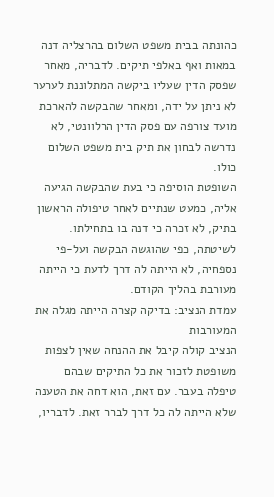כהונתה בבית משפט השלום בהרצליה דנה במאות ואף באלפי תיקים. לדבריה, מאחר שפסק הדין שעליו ביקשה המתלוננת לערער לא ניתן על ידה, ומאחר שהבקשה להארכת מועד צורפה עם פסק הדין הרלוונטי, לא נדרשה לבחון את תיק בית משפט השלום כולו.
השופטת הוסיפה כי בעת שהבקשה הגיעה אליה, כמעט שנתיים לאחר טיפולה הראשון בתיק, לא זכרה כי דנה בו בתחילתו. לשיטתה, כפי שהוגשה הבקשה ועל-פי נספחיה, לא הייתה לה דרך לדעת כי הייתה מעורבת בהליך הקודם.
עמדת הנציב: בדיקה קצרה הייתה מגלה את המעורבות
הנציב קולה קיבל את ההנחה שאין לצפות משופטת לזכור את כל התיקים שבהם טיפלה בעבר. עם זאת, הוא דחה את הטענה שלא הייתה לה כל דרך לברר זאת. לדבריו,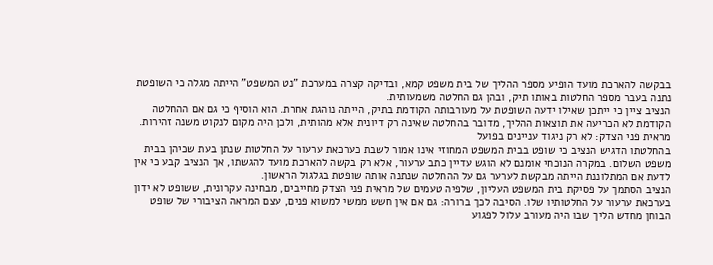בבקשה להארכת מועד הופיע מספר ההליך של בית משפט קמא, ובדיקה קצרה במערכת "נט המשפט" הייתה מגלה כי השופטת נתנה בעבר מספר החלטות באותו תיק, ובהן גם החלטה משמעותית.
הנציב ציין כי ייתכן שאילו ידעה השופטת על מעורבותה הקודמת בתיק, הייתה נוהגת אחרת. הוא הוסיף כי גם אם ההחלטה הקודמת לא הכריעה את תוצאות ההליך, מדובר בהחלטה שאינה רק דיונית אלא מהותית, ולכן היה מקום לנקוט משנה זהירות.
מראית פני הצדק: לא רק ניגוד עניינים בפועל
בהחלטתו הדגיש הנציב כי שופט בבית המשפט המחוזי אינו אמור לשבת כערכאת ערעור על החלטות שנתן בעת שכיהן בבית משפט השלום. במקרה הנוכחי אומנם לא הוגש עדיין כתב ערעור, אלא רק בקשה להארכת מועד להגשתו, אך הנציב קבע כי אין לדעת אם המתלוננת הייתה מבקשת לערער גם על ההחלטה שנתנה אותה שופטת בגלגול הראשון.
הנציב הסתמך על פסיקת בית המשפט העליון, שלפיה טעמים של מראית פני הצדק מחייבים, מבחינה עקרונית, ששופט לא ידון בערכאת ערעור על החלטותיו שלו. הסיבה לכך ברורה: גם אם אין חשש ממשי למשוא פנים, עצם המראה הציבורי של שופט הבוחן מחדש הליך שבו היה מעורב עלול לפגוע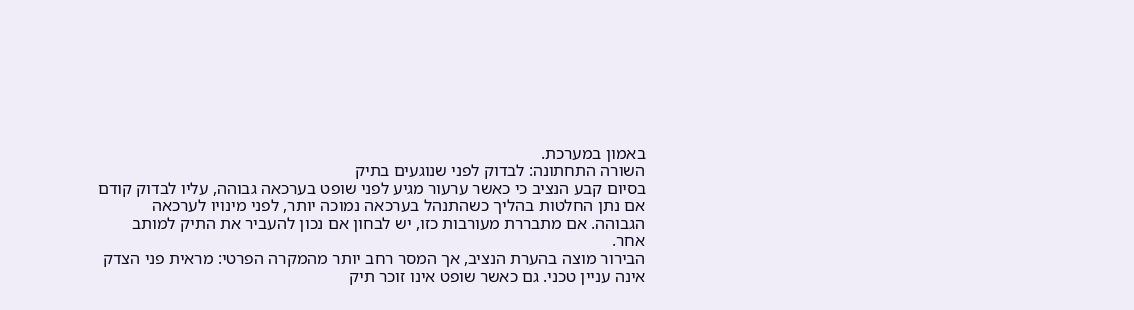באמון במערכת.
השורה התחתונה: לבדוק לפני שנוגעים בתיק
בסיום קבע הנציב כי כאשר ערעור מגיע לפני שופט בערכאה גבוהה, עליו לבדוק קודם אם נתן החלטות בהליך כשהתנהל בערכאה נמוכה יותר, לפני מינויו לערכאה הגבוהה. אם מתבררת מעורבות כזו, יש לבחון אם נכון להעביר את התיק למותב אחר.
הבירור מוצה בהערת הנציב, אך המסר רחב יותר מהמקרה הפרטי: מראית פני הצדק אינה עניין טכני. גם כאשר שופט אינו זוכר תיק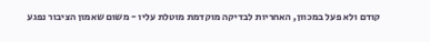קודם ולא פעל במכוון, האחריות לבדיקה מוקדמת מוטלת עליו - משום שאמון הציבור נפגע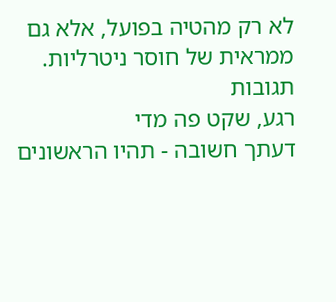לא רק מהטיה בפועל, אלא גם ממראית של חוסר ניטרליות.
תגובות
רגע, שקט פה מדי
דעתך חשובה - תהיו הראשונים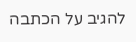להגיב על הכתבה